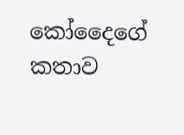කෝදෛගේ කතාව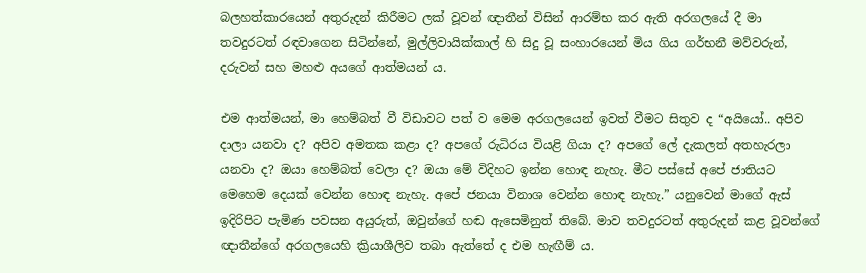බලහත්කාරයෙන් අතුරුදන් කිරීමට ලක් වූවන් ඥාතීන් විසින් ආරම්භ කර ඇති අරගලයේ දී මා තවදුරටත් රඳවාගෙන සිටින්නේ, මුල්ලිවායික්කාල් හි සිදු වූ සංහාරයෙන් මිය ගිය ගර්භනී මව්වරුන්, දරුවන් සහ මහළු අයගේ ආත්මයන් ය.

එම ආත්මයන්, මා හෙම්බත් වී විඩාවට පත් ව මෙම අරගලයෙන් ඉවත් වීමට සිතුව ද “අයියෝ.. අපිව දාලා යනවා ද? අපිව අමතක කළා ද? අපගේ රුධිරය වියළි ගියා ද? අපගේ ලේ දැකලත් අතහැරලා යනවා ද? ඔයා හෙම්බත් වෙලා ද? ඔයා මේ විදිහට ඉන්න හොඳ නැහැ. මීට පස්සේ අපේ ජාතියට මෙහෙම දෙයක් වෙන්න හොඳ නැහැ. අපේ ජනයා විනාශ වෙන්න හොඳ නැහැ.” යනුවෙන් මාගේ ඇස් ඉදිරිපිට පැමිණ පවසන අයුරුත්, ඔවුන්ගේ හඬ ඇසෙමිනුත් තිබේ. මාව තවදුරටත් අතුරුදන් කළ වූවන්ගේ  ඥාතීන්ගේ අරගලයෙහි ක්‍රියාශීලිව තබා ඇත්තේ ද එම හැඟීම් ය.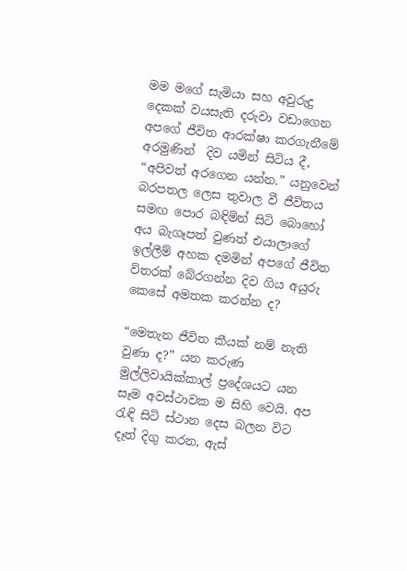මම මගේ සැමියා සහ අවුරුදු දෙකක් වයසැති දරුවා වඩාගෙන අපගේ ජීවිත ආරක්ෂා කරගැනීමේ අරමුණින්  දිව යමින් සිටිය දී, “අපිවත් අරගෙන යන්න.” යනුවෙන් බරපතල ලෙස තුවාල වී ජීවිතය සමඟ පොර බඳිමින් සිටි බොහෝ අය බැගෑපත් වුණත් එයාලාගේ ඉල්ලීම් අහක දමමින් අපගේ ජීවිත විතරක් බේරගන්න දිව ගිය අයුරු කෙසේ අමතක කරන්න ද?

“මෙතැන ජීවිත කීයක් නම් නැති වුණා ද?” යන කරුණ මුල්ලිවායික්කාල් ප්‍රදේශයට යන සෑම අවස්ථාවක ම සිහි වෙයි. අප රැඳි සිටි ස්ථාන දෙස බලන විට දෑත් දිගු කරන, ඇස්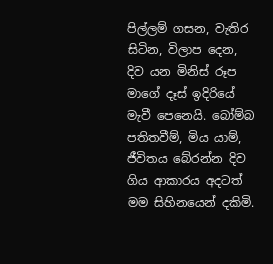පිල්ලම් ගසන, වැතිර සිටින, විලාප දෙන, දිව යන මිනිස් රූප මාගේ දෑස් ඉදිරියේ මැවී පෙනෙයි. බෝම්බ පතිතවීම්, මිය යාම්, ජීවිතය බේරන්න දිව ගිය ආකාරය අදටත් මම සිහිනයෙන් දකිමි.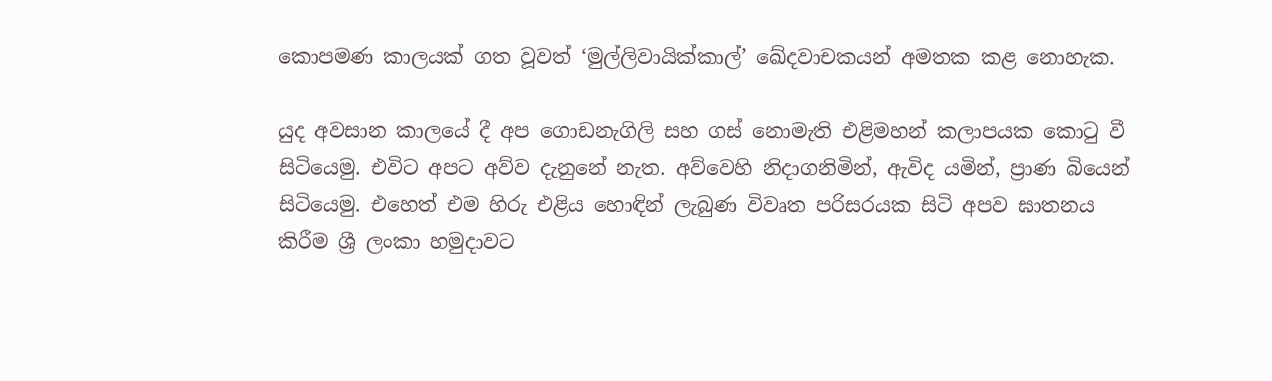කොපමණ කාලයක් ගත වූවත් ‘මුල්ලිවායික්කාල්’ ඛේදවාචකයන් අමතක කළ නොහැක.

යුද අවසාන කාලයේ දී අප ගොඩනැගිලි සහ ගස් නොමැති එළිමහන් කලාපයක කොටු වී සිටියෙමු. එවිට අපට අව්ව දැනුනේ නැත. අව්වෙහි නිදාගනිමින්, ඇවිද යමින්, ප්‍රාණ බියෙන් සිටියෙමු. එහෙත් එම හිරු එළිය හොඳින් ලැබුණ විවෘත පරිසරයක සිටි අපව ඝාතනය කිරීම ශ්‍රී ලංකා හමුදාවට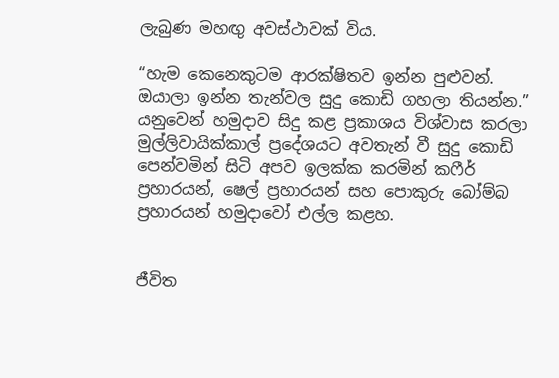ලැබුණ මහඟු අවස්ථාවක් විය.

“හැම කෙනෙකුටම ආරක්ෂිතව ඉන්න පුළුවන්. ඔයාලා ඉන්න තැන්වල සුදු කොඩි ගහලා තියන්න.” යනුවෙන් හමුදාව සිදු කළ ප්‍රකාශය විශ්වාස කරලා මුල්ලිවායික්කාල් ප්‍රදේශයට අවතැන් වී සුදු කොඩි පෙන්වමින් සිටි අපව ඉලක්ක කරමින් කෆීර් ප්‍රහාරයන්, ෂෙල් ප්‍රහාරයන් සහ පොකුරු බෝම්බ ප්‍රහාරයන් හමුදාවෝ එල්ල කළහ.


ජීවිත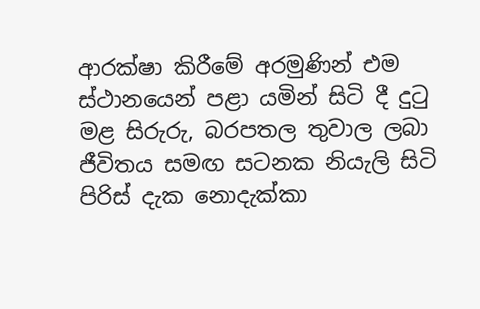ආරක්ෂා කිරීමේ අරමුණින් එම ස්ථානයෙන් පළා යමින් සිටි දී දුටු මළ සිරුරු, බරපතල තුවාල ලබා ජීවිතය සමඟ සටනක නියැලි සිටි පිරිස් දැක නොදැක්කා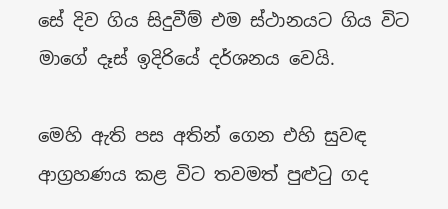සේ දිව ගිය සිදුවීම් එම ස්ථානයට ගිය විට මාගේ දෑස් ඉදිරියේ දර්ශනය වෙයි.

මෙහි ඇති පස අතින් ගෙන එහි සුවඳ ආග්‍රහණය කළ විට තවමත් පුළුටු ගද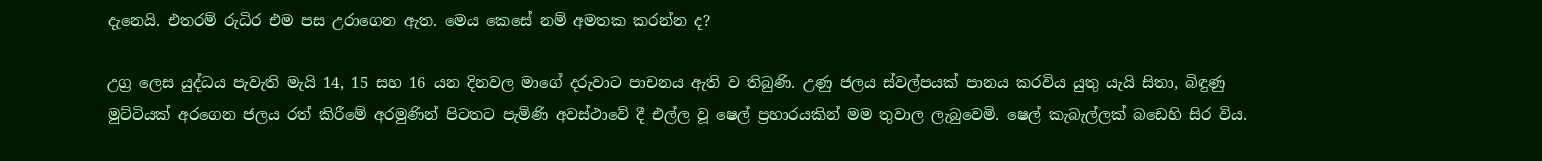දැනෙයි. එතරම් රුධිර එම පස උරාගෙන ඇත. මෙය කෙසේ නම් අමතක කරන්න ද?

උග්‍ර ලෙස යුද්ධය පැවැති මැයි 14, 15 සහ 16 යන දිනවල මාගේ දරුවාට පාචනය ඇති ව තිබුණි. උණු ජලය ස්වල්පයක් පානය කරවිය යුතු යැයි සිතා, බිඳුණු මුට්ටියක් අරගෙන ජලය රත් කිරීමේ අරමුණින් පිටතට පැමිණි අවස්ථාවේ දී එල්ල වූ ෂෙල් ප්‍රහාරයකින් මම තුවාල ලැබුවෙමි. ෂෙල් කැබැල්ලක් බඩෙහි සිර විය.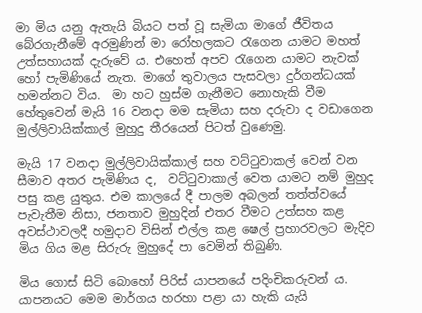මා මිය යනු ඇතැයි බියට පත් වූ සැමියා මාගේ ජීවිතය බේරගැනීමේ අරමුණින් මා රෝහලකට රැගෙන යාමට මහත් උත්සහායක් දැරුවේ ය. එහෙත් අපව රැගෙන යාමට නැවක් හෝ පැමිණියේ නැත. මාගේ තුවාලය පැසවලා දුර්ගන්ධයක් හමන්නට විය.  මා හට හුස්ම ගැනීමට නොහැකි වීම හේතුවෙන් මැයි 16 වනදා මම සැමියා සහ දරුවා ද වඩාගෙන මුල්ලිවායික්කාල් මුහුදු තීරයෙන් පිටත් වුණෙමු.

මැයි 17 වනදා මුල්ලිවායික්කාල් සහ වට්ටුවාකල් වෙන් වන සීමාව අතර පැමිණිය ද,  වට්ටුවාකාල් වෙත යාමට නම් මුහුද පසු කළ යුතුය. එම කාලයේ දී පාලම අබලන් තත්ත්වයේ පැවැතීම නිසා, ජනතාව මුහුදින් එතර වීමට උත්සහ කළ අවස්ථාවලදී හමුදාව විසින් එල්ල කළ ෂෙල් ප්‍රහාරවලට මැදිව මිය ගිය මළ සිරුරු මුහුදේ පා වෙමින් තිබුණි.

මිය ගොස් සිටි බොහෝ පිරිස් යාපනයේ පදිංචිකරුවන් ය. යාපනයට මෙම මාර්ගය හරහා පළා යා හැකි යැයි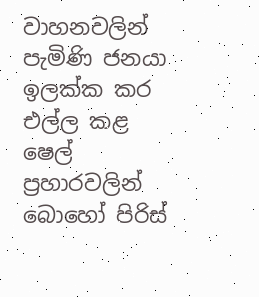වාහනවලින් පැමිණි ජනයා ඉලක්ක කර එල්ල කළ ෂෙල් ප්‍රහාරවලින් බොහෝ පිරිස්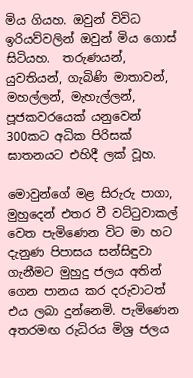මිය ගියහ. ඔවුන් විවිධ ඉරියව්වලින් ඔවුන් මිය ගොස් සිටියහ.  තරුණයන්, යුවතියන්, ගැබිණි මාතාවන්, මහල්ලන්, මැහැල්ලන්, පූජකවරයෙක් යනුවෙන් 300කට අධික පිරිසක් ඝාතනයට එහිදී ලක් වූහ.

මොවුන්ගේ මළ සිරුරු පාගා, මුහුදෙන් එතර වී වට්ටුවාකල් වෙත පැමිණෙන විට මා හට දැනුණ පිපාසය සන්සිඳුවා ගැනීමට මුහුදු ජලය අතින් ගෙන පානය කර දරුවාටත් එය ලබා දුන්නෙමි. පැමිණෙන අතරමඟ රුධිරය මිශ්‍ර ජලය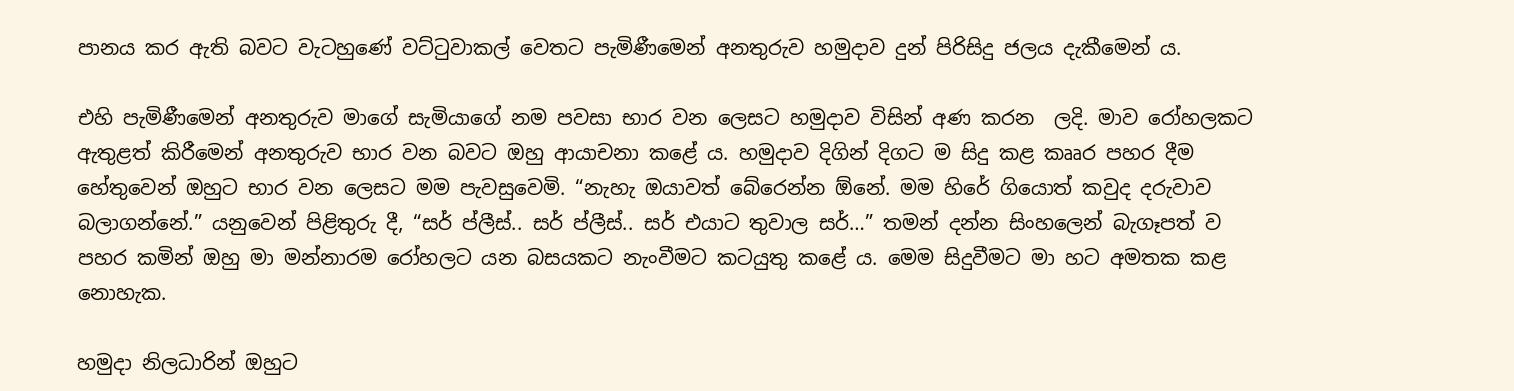පානය කර ඇති බවට වැටහුණේ වට්ටුවාකල් වෙතට පැමිණීමෙන් අනතුරුව හමුදාව දුන් පිරිසිදු ජලය දැකීමෙන් ය.

එහි පැමිණීමෙන් අනතුරුව මාගේ සැමියාගේ නම පවසා භාර වන ලෙසට හමුදාව විසින් අණ කරන  ලදි. මාව රෝහලකට ඇතුළත් කිරීමෙන් අනතුරුව භාර වන බවට ඔහු ආයාචනා කළේ ය. හමුදාව දිගින් දිගට ම සිදු කළ කෲර පහර දීම හේතුවෙන් ඔහුට භාර වන ලෙසට මම පැවසුවෙමි. “නැහැ ඔයාවත් බේරෙන්න ඕනේ. මම හිරේ ගියොත් කවුද දරුවාව බලාගන්නේ.” යනුවෙන් පිළිතුරු දී, “සර් ප්ලීස්.. සර් ප්ලීස්.. සර් එයාට තුවාල සර්…” තමන් දන්න සිංහලෙන් බැගෑපත් ව පහර කමින් ඔහු මා මන්නාරම රෝහලට යන බසයකට නැංවීමට කටයුතු කළේ ය. මෙම සිදුවීමට මා හට අමතක කළ නොහැක.

හමුදා නිලධාරින් ඔහුට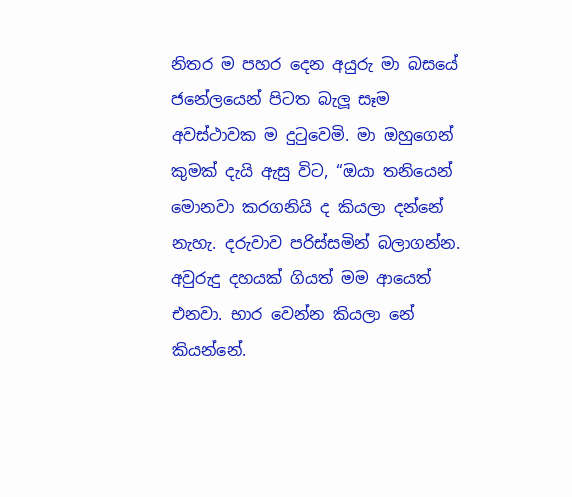නිතර ම පහර දෙන අයුරු මා බසයේ ජනේලයෙන් පිටත බැලූ සෑම අවස්ථාවක ම දුටුවෙමි. මා ඔහුගෙන් කුමක් දැයි ඇසු විට, “ඔයා තනියෙන් මොනවා කරගනියි ද කියලා දන්නේ නැහැ. දරුවාව පරිස්සමින් බලාගන්න. අවුරුදු දහයක් ගියත් මම ආයෙත් එනවා. භාර වෙන්න කියලා නේ කියන්නේ.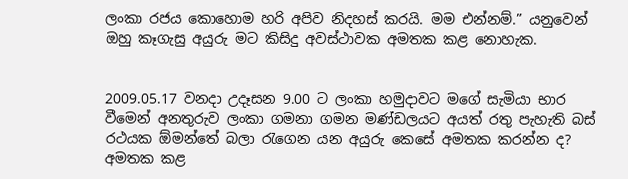ලංකා රජය කොහොම හරි අපිව නිදහස් කරයි. මම එන්නම්.” යනුවෙන් ඔහු කෑගැසු අයුරු මට කිසිදු අවස්ථාවක අමතක කළ නොහැක.


2009.05.17 වනදා උදෑසන 9.00 ට ලංකා හමුදාවට මගේ සැමියා භාර වීමෙන් අනතුරුව ලංකා ගමනා ගමන මණ්ඩලයට අයත් රතු පැහැති බස් රථයක ඕමන්තේ බලා රැගෙන යන අයුරු කෙසේ අමතක කරන්න ද? අමතක කළ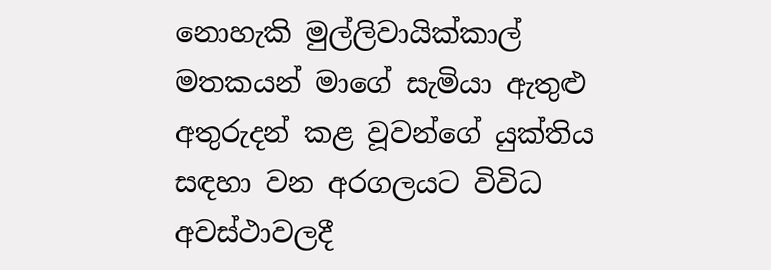නොහැකි මුල්ලිවායික්කාල් මතකයන් මාගේ සැමියා ඇතුළු අතුරුදන් කළ වූවන්ගේ යුක්තිය සඳහා වන අරගලයට විවිධ අවස්ථාවලදී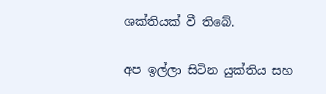ශක්තියක් වී තිබේ.

අප ඉල්ලා සිටින යුක්තිය සහ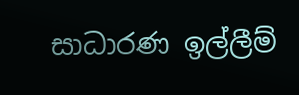සාධාරණ ඉල්ලීම්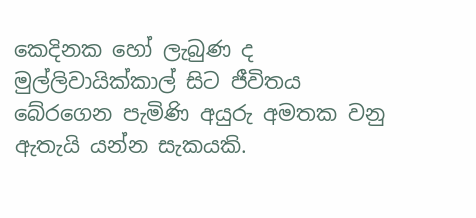කෙදිනක හෝ ලැබුණ ද මුල්ලිවායික්කාල් සිට ජීවිතය බේරගෙන පැමිණි අයුරු අමතක වනු ඇතැයි යන්න සැකයකි.